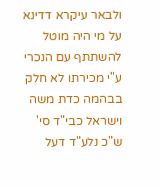ולבאר עיקרא דדינא על מי היה מוטל להשתתף עם הנכרי ע"י מכירתו לא חלק בבהמה כדת משה וישראל כבי"ד סי' ש"כ נלע"ד דעל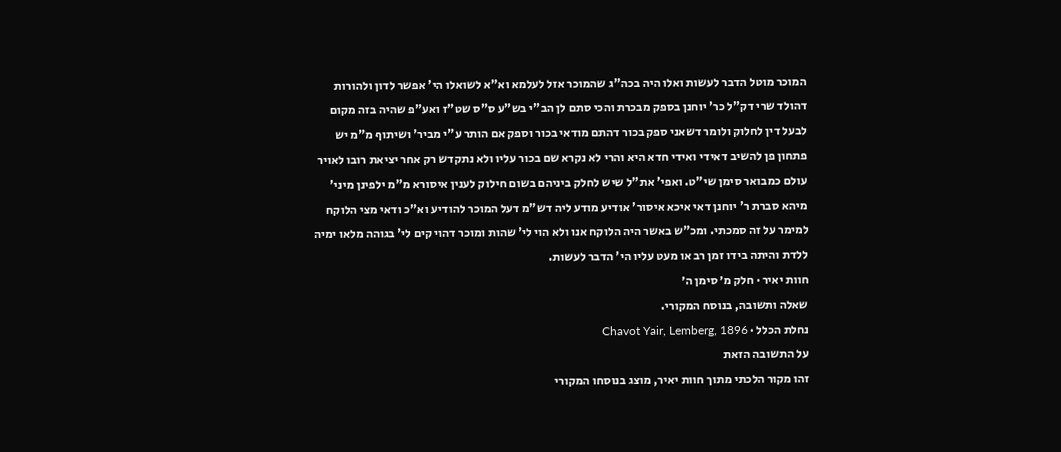המוכר מוטל הדבר לעשות ואלו היה בכה"ג שהמוכר אזל לעלמא וא"א לשואלו הי' אפשר לדון ולהורות דהולד שרי דק"ל כר' יוחנן בספק מבכרת והכי סתם לן הב"י בש"ע ס"ס שט"ז ואע"פ שהיה בזה מקום לבעל דין לחלוק ולומר דשאני ספק בכור דהתם מודאי בכור וספק אם הותר ע"י מביר' ושיתוף מ"מ יש פתחון פן להשיב דאידי ואידי חדא היא והרי לא נקרא שם בכור עליו ולא נתקדש רק אחר יציאת רובו לאויר עולם כמבואר סימן שי"ט. ואפי' את"ל שיש לחלק ביניהם בשום חילוק לענין איסורא מ"מ ילפינן מיני' מיהא סברת ר' יוחנן דאי איכא איסור' אודיע מודע ליה דש"מ דעל המוכר להודיע וא"כ ודאי מצי הלוקח למימר על זה סמכתי. ומכ"ש באשר היה הלוקח אנו ולא הוי לי' שהות ומוכר דהוי קים לי' בגוהה מלאו ימיה ללדת והיתה בידו זמן רב או מעט עליו הי' הדבר לעשות.
חוות יאיר · חלק מ׳ סימן ה׳
שאלה ותשובה, בנוסח המקורי.
נחלת הכלל · Chavot Yair, Lemberg, 1896
על התשובה הזאת
זהו מקור הלכתי מתוך חוות יאיר, מוצג בנוסחו המקורי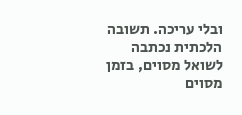ובלי עריכה. תשובה הלכתית נכתבה לשואל מסוים, בזמן מסוים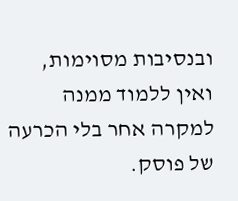ובנסיבות מסוימות, ואין ללמוד ממנה למקרה אחר בלי הכרעה של פוסק.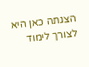הצגתה כאן היא לצורך לימוד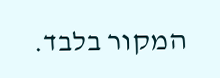המקור בלבד.